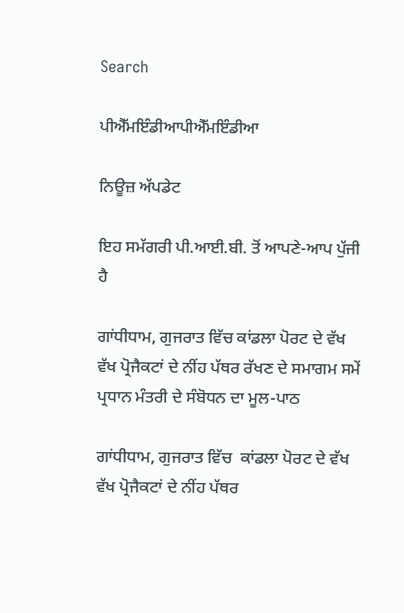Search

ਪੀਐੱਮਇੰਡੀਆਪੀਐੱਮਇੰਡੀਆ

ਨਿਊਜ਼ ਅੱਪਡੇਟ

ਇਹ ਸਮੱਗਰੀ ਪੀ.ਆਈ.ਬੀ. ਤੋਂ ਆਪਣੇ-ਆਪ ਪੁੱਜੀ ਹੈ

ਗਾਂਧੀਧਾਮ, ਗੁਜਰਾਤ ਵਿੱਚ ਕਾਂਡਲਾ ਪੋਰਟ ਦੇ ਵੱਖ ਵੱਖ ਪ੍ਰੋਜੈਕਟਾਂ ਦੇ ਨੀਂਹ ਪੱਥਰ ਰੱਖਣ ਦੇ ਸਮਾਗਮ ਸਮੇਂ ਪ੍ਰਧਾਨ ਮੰਤਰੀ ਦੇ ਸੰਬੋਧਨ ਦਾ ਮੂਲ-ਪਾਠ

ਗਾਂਧੀਧਾਮ, ਗੁਜਰਾਤ ਵਿੱਚ  ਕਾਂਡਲਾ ਪੋਰਟ ਦੇ ਵੱਖ ਵੱਖ ਪ੍ਰੋਜੈਕਟਾਂ ਦੇ ਨੀਂਹ ਪੱਥਰ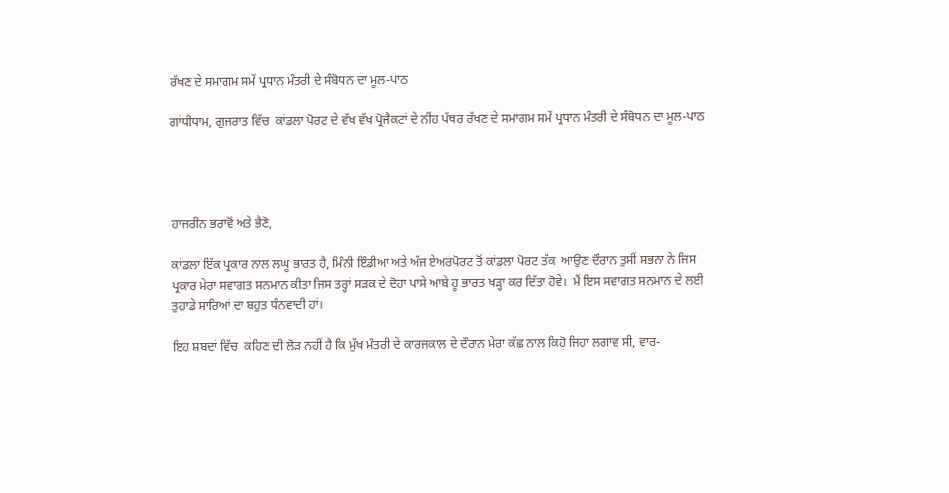ਰੱਖਣ ਦੇ ਸਮਾਗਮ ਸਮੇਂ ਪ੍ਰਧਾਨ ਮੰਤਰੀ ਦੇ ਸੰਬੋਧਨ ਦਾ ਮੂਲ-ਪਾਠ

ਗਾਂਧੀਧਾਮ, ਗੁਜਰਾਤ ਵਿੱਚ  ਕਾਂਡਲਾ ਪੋਰਟ ਦੇ ਵੱਖ ਵੱਖ ਪ੍ਰੋਜੈਕਟਾਂ ਦੇ ਨੀਂਹ ਪੱਥਰ ਰੱਖਣ ਦੇ ਸਮਾਗਮ ਸਮੇਂ ਪ੍ਰਧਾਨ ਮੰਤਰੀ ਦੇ ਸੰਬੋਧਨ ਦਾ ਮੂਲ-ਪਾਠ




ਹਾਜਰੀਨ ਭਰਾਵੋਂ ਅਤੇ ਭੈਣੋ,

ਕਾਂਡਲਾ ਇੱਕ ਪ੍ਰਕਾਰ ਨਾਲ ਲਘੂ ਭਾਰਤ ਹੈ, ਮਿੰਨੀ ਇੰਡੀਆ ਅਤੇ ਅੱਜ ਏਅਰਪੋਰਟ ਤੋਂ ਕਾਂਡਲਾ ਪੋਰਟ ਤੱਕ  ਆਉਣ ਦੌਰਾਨ ਤੁਸੀਂ ਸਭਨਾ ਨੇ ਜਿਸ ਪ੍ਰਕਾਰ ਮੇਰਾ ਸਵਾਗਤ ਸਨਮਾਨ ਕੀਤਾ ਜਿਸ ਤਰ੍ਹਾਂ ਸੜਕ ਦੇ ਦੋਹਾ ਪਾਸੇ ਆਬੇ ਹੂ ਭਾਰਤ ਖੜ੍ਹਾ ਕਰ ਦਿੱਤਾ ਹੋਵੇ।  ਮੈਂ ਇਸ ਸਵਾਗਤ ਸਨਮਾਨ ਦੇ ਲਈ ਤੁਹਾਡੇ ਸਾਰਿਆਂ ਦਾ ਬਹੁਤ ਧੰਨਵਾਦੀ ਹਾਂ।

ਇਹ ਸ਼ਬਦਾਂ ਵਿੱਚ  ਕਹਿਣ ਦੀ ਲੋੜ ਨਹੀਂ ਹੈ ਕਿ ਮੁੱਖ ਮੰਤਰੀ ਦੇ ਕਾਰਜਕਾਲ ਦੇ ਦੌਰਾਨ ਮੇਰਾ ਕੱਛ ਨਾਲ ਕਿਹੋ ਜਿਹਾ ਲਗਾਵ ਸੀ, ਵਾਰ-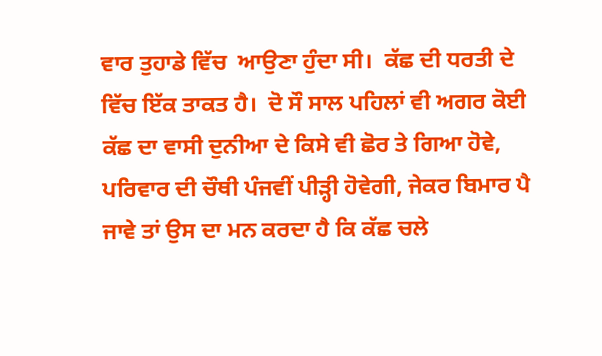ਵਾਰ ਤੁਹਾਡੇ ਵਿੱਚ  ਆਉਣਾ ਹੁੰਦਾ ਸੀ।  ਕੱਛ ਦੀ ਧਰਤੀ ਦੇ ਵਿੱਚ ਇੱਕ ਤਾਕਤ ਹੈ।  ਦੋ ਸੌ ਸਾਲ ਪਹਿਲਾਂ ਵੀ ਅਗਰ ਕੋਈ ਕੱਛ ਦਾ ਵਾਸੀ ਦੁਨੀਆ ਦੇ ਕਿਸੇ ਵੀ ਛੋਰ ਤੇ ਗਿਆ ਹੋਵੇ, ਪਰਿਵਾਰ ਦੀ ਚੌਥੀ ਪੰਜਵੀਂ ਪੀੜ੍ਹੀ ਹੋਵੇਗੀ, ਜੇਕਰ ਬਿਮਾਰ ਪੈ ਜਾਵੇ ਤਾਂ ਉਸ ਦਾ ਮਨ ਕਰਦਾ ਹੈ ਕਿ ਕੱਛ ਚਲੇ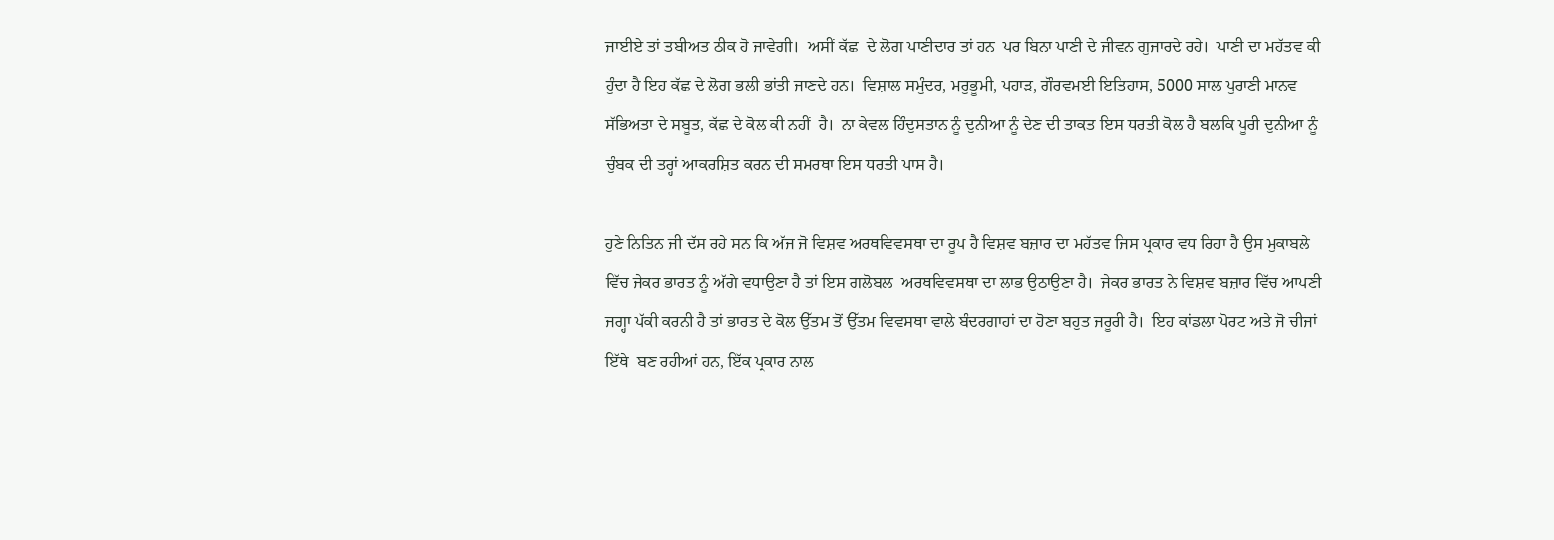ਜਾਈਏ ਤਾਂ ਤਬੀਅਤ ਠੀਕ ਹੋ ਜਾਵੇਗੀ।  ਅਸੀਂ ਕੱਛ  ਦੇ ਲੋਗ ਪਾਣੀਦਾਰ ਤਾਂ ਹਨ  ਪਰ ਬਿਨਾ ਪਾਣੀ ਦੇ ਜੀਵਨ ਗੁਜਾਰਦੇ ਰਹੇ।  ਪਾਣੀ ਦਾ ਮਹੱਤਵ ਕੀ ਹੁੰਦਾ ਹੈ ਇਹ ਕੱਛ ਦੇ ਲੋਗ ਭਲੀ ਭਾਂਤੀ ਜਾਣਦੇ ਹਨ।  ਵਿਸ਼ਾਲ ਸਮੁੰਦਰ, ਮਰੁਭੂਮੀ, ਪਹਾੜ, ਗੌਰਵਮਈ ਇਤਿਹਾਸ, 5000 ਸਾਲ ਪੁਰਾਣੀ ਮਾਨਵ ਸੱਭਿਅਤਾ ਦੇ ਸਬੂਤ, ਕੱਛ ਦੇ ਕੋਲ ਕੀ ਨਹੀਂ  ਹੈ।  ਨਾ ਕੇਵਲ ਹਿੰਦੁਸਤਾਨ ਨੂੰ ਦੁਨੀਆ ਨੂੰ ਦੇਣ ਦੀ ਤਾਕਤ ਇਸ ਧਰਤੀ ਕੋਲ ਹੈ ਬਲਕਿ ਪੂਰੀ ਦੁਨੀਆ ਨੂੰ ਚੁੰਬਕ ਦੀ ਤਰ੍ਹਾਂ ਆਕਰਸ਼ਿਤ ਕਰਨ ਦੀ ਸਮਰਥਾ ਇਸ ਧਰਤੀ ਪਾਸ ਹੈ।

ਹੁਣੇ ਨਿਤਿਨ ਜੀ ਦੱਸ ਰਹੇ ਸਨ ਕਿ ਅੱਜ ਜੋ ਵਿਸ਼ਵ ਅਰਥਵਿਵਸਥਾ ਦਾ ਰੂਪ ਹੈ ਵਿਸ਼ਵ ਬਜ਼ਾਰ ਦਾ ਮਹੱਤਵ ਜਿਸ ਪ੍ਰਕਾਰ ਵਧ ਰਿਹਾ ਹੈ ਉਸ ਮੁਕਾਬਲੇ ਵਿੱਚ ਜੇਕਰ ਭਾਰਤ ਨੂੰ ਅੱਗੇ ਵਧਾਉਣਾ ਹੈ ਤਾਂ ਇਸ ਗਲੋਬਲ  ਅਰਥਵਿਵਸਥਾ ਦਾ ਲਾਭ ਉਠਾਉਣਾ ਹੈ।  ਜੇਕਰ ਭਾਰਤ ਨੇ ਵਿਸ਼ਵ ਬਜ਼ਾਰ ਵਿੱਚ ਆਪਣੀ ਜਗ੍ਹਾ ਪੱਕੀ ਕਰਨੀ ਹੈ ਤਾਂ ਭਾਰਤ ਦੇ ਕੋਲ ਉੱਤਮ ਤੋਂ ਉੱਤਮ ਵਿਵਸਥਾ ਵਾਲੇ ਬੰਦਰਗਾਹਾਂ ਦਾ ਹੋਣਾ ਬਹੁਤ ਜਰੂਰੀ ਹੈ।  ਇਹ ਕਾਂਡਲਾ ਪੋਰਟ ਅਤੇ ਜੋ ਚੀਜਾਂ ਇੱਥੇ  ਬਣ ਰਹੀਆਂ ਹਨ, ਇੱਕ ਪ੍ਰਕਾਰ ਨਾਲ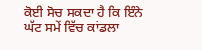ਕੋਈ ਸੋਚ ਸਕਦਾ ਹੈ ਕਿ ਇੰਨੇ ਘੱਟ ਸਮੇਂ ਵਿੱਚ ਕਾਂਡਲਾ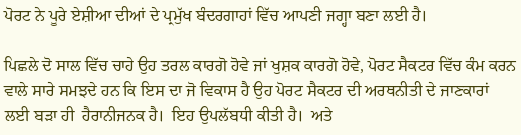ਪੋਰਟ ਨੇ ਪੂਰੇ ਏਸ਼ੀਆ ਦੀਆਂ ਦੇ ਪ੍ਰਮੁੱਖ ਬੰਦਰਗਾਹਾਂ ਵਿੱਚ ਆਪਣੀ ਜਗ੍ਹਾ ਬਣਾ ਲਈ ਹੈ।

ਪਿਛਲੇ ਦੋ ਸਾਲ ਵਿੱਚ ਚਾਹੇ ਉਹ ਤਰਲ ਕਾਰਗੋ ਹੋਵੇ ਜਾਂ ਖੁਸ਼ਕ ਕਾਰਗੋ ਹੋਵੇ, ਪੋਰਟ ਸੈਕਟਰ ਵਿੱਚ ਕੰਮ ਕਰਨ ਵਾਲੇ ਸਾਰੇ ਸਮਝਦੇ ਹਨ ਕਿ ਇਸ ਦਾ ਜੋ ਵਿਕਾਸ ਹੈ ਉਹ ਪੋਰਟ ਸੈਕਟਰ ਦੀ ਅਰਥਨੀਤੀ ਦੇ ਜਾਣਕਾਰਾਂ ਲਈ ਬੜਾ ਹੀ  ਹੈਰਾਨੀਜਨਕ ਹੈ।  ਇਹ ਉਪਲੱਬਧੀ ਕੀਤੀ ਹੈ।  ਅਤੇ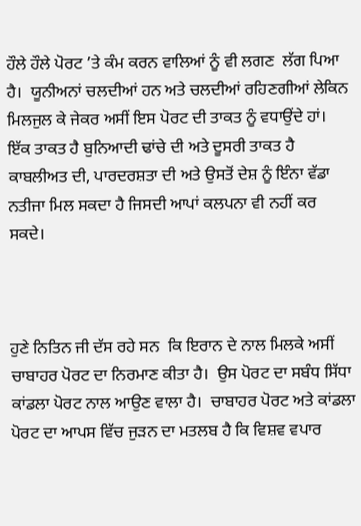ਹੌਲੇ ਹੌਲੇ ਪੋਰਟ ’ਤੇ ਕੰਮ ਕਰਨ ਵਾਲਿਆਂ ਨੂੰ ਵੀ ਲਗਣ  ਲੱਗ ਪਿਆ ਹੈ।  ਯੂਨੀਅਨਾਂ ਚਲਦੀਆਂ ਹਨ ਅਤੇ ਚਲਦੀਆਂ ਰਹਿਣਗੀਆਂ ਲੇਕਿਨ ਮਿਲਜੁਲ ਕੇ ਜੇਕਰ ਅਸੀਂ ਇਸ ਪੋਰਟ ਦੀ ਤਾਕਤ ਨੂੰ ਵਧਾਉਂਦੇ ਹਾਂ।  ਇੱਕ ਤਾਕਤ ਹੈ ਬੁਨਿਆਦੀ ਢਾਂਚੇ ਦੀ ਅਤੇ ਦੂਸਰੀ ਤਾਕਤ ਹੈ ਕਾਬਲੀਅਤ ਦੀ, ਪਾਰਦਰਸ਼ਤਾ ਦੀ ਅਤੇ ਉਸਤੋਂ ਦੇਸ਼ ਨੂੰ ਇੰਨਾ ਵੱਡਾ ਨਤੀਜਾ ਮਿਲ ਸਕਦਾ ਹੈ ਜਿਸਦੀ ਆਪਾਂ ਕਲਪਨਾ ਵੀ ਨਹੀਂ ਕਰ ਸਕਦੇ।



ਹੁਣੇ ਨਿਤਿਨ ਜੀ ਦੱਸ ਰਹੇ ਸਨ  ਕਿ ਇਰਾਨ ਦੇ ਨਾਲ ਮਿਲਕੇ ਅਸੀਂ ਚਾਬਾਹਰ ਪੋਰਟ ਦਾ ਨਿਰਮਾਣ ਕੀਤਾ ਹੈ।  ਉਸ ਪੋਰਟ ਦਾ ਸਬੰਧ ਸਿੱਧਾ ਕਾਂਡਲਾ ਪੋਰਟ ਨਾਲ ਆਉਣ ਵਾਲਾ ਹੈ।  ਚਾਬਾਹਰ ਪੋਰਟ ਅਤੇ ਕਾਂਡਲਾ ਪੋਰਟ ਦਾ ਆਪਸ ਵਿੱਚ ਜੁੜਨ ਦਾ ਮਤਲਬ ਹੈ ਕਿ ਵਿਸ਼ਵ ਵਪਾਰ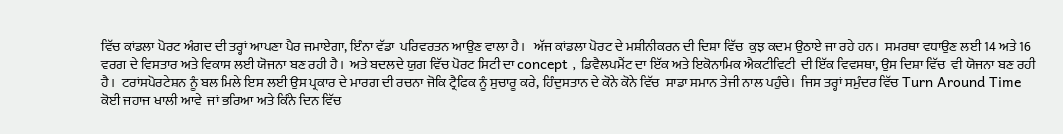ਵਿੱਚ ਕਾਂਡਲਾ ਪੋਰਟ ਅੰਗਦ ਦੀ ਤਰ੍ਹਾਂ ਆਪਣਾ ਪੈਰ ਜਮਾਏਗਾ, ਇੰਨਾ ਵੱਡਾ  ਪਰਿਵਰਤਨ ਆਉਣ ਵਾਲਾ ਹੈ।   ਅੱਜ ਕਾਂਡਲਾ ਪੋਰਟ ਦੇ ਮਸ਼ੀਨੀਕਰਨ ਦੀ ਦਿਸ਼ਾ ਵਿੱਚ  ਕੁਝ ਕਦਮ ਉਠਾਏ ਜਾ ਰਹੇ ਹਨ।  ਸਮਰਥਾ ਵਧਾਉਣ ਲਈ 14 ਅਤੇ 16 ਵਰਗ ਦੇ ਵਿਸਤਾਰ ਅਤੇ ਵਿਕਾਸ ਲਈ ਯੋਜਨਾ ਬਣ ਰਹੀ ਹੈ।  ਅਤੇ ਬਦਲਦੇ ਯੁਗ ਵਿੱਚ ਪੋਰਟ ਸਿਟੀ ਦਾ concept , ਡਿਵੈਲਪਮੈਂਟ ਦਾ ਇੱਕ ਅਤੇ ਇਕੋਨਾਮਿਕ ਐਕਟੀਵਿਟੀ  ਦੀ ਇੱਕ ਵਿਵਸਥਾ, ਉਸ ਦਿਸ਼ਾ ਵਿੱਚ  ਵੀ ਯੋਜਨਾ ਬਣ ਰਹੀ  ਹੈ।  ਟਰਾਂਸਪੋਰਟੇਸ਼ਨ ਨੂੰ ਬਲ ਮਿਲੇ ਇਸ ਲਈ ਉਸ ਪ੍ਰਕਾਰ ਦੇ ਮਾਰਗ ਦੀ ਰਚਨਾ ਜੋਕਿ ਟ੍ਰੈਫਿਕ ਨੂੰ ਸੁਚਾਰੂ ਕਰੇ, ਹਿੰਦੁਸਤਾਨ ਦੇ ਕੋਨੇ ਕੋਨੇ ਵਿੱਚ  ਸਾਡਾ ਸਮਾਨ ਤੇਜੀ ਨਾਲ ਪਹੁੰਚੇ।  ਜਿਸ ਤਰ੍ਹਾਂ ਸਮੁੰਦਰ ਵਿੱਚ Turn Around Time ਕੋਈ ਜਹਾਜ ਖਾਲੀ ਆਵੇ  ਜਾਂ ਭਰਿਆ ਅਤੇ ਕਿੰਨੇ ਦਿਨ ਵਿੱਚ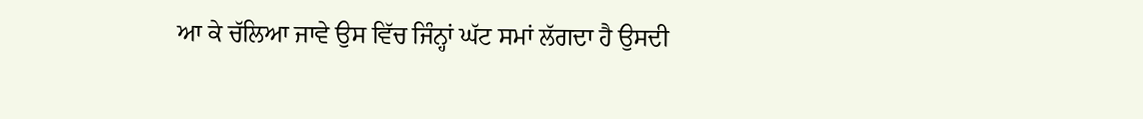ਆ ਕੇ ਚੱਲਿਆ ਜਾਵੇ ਉਸ ਵਿੱਚ ਜਿੰਨ੍ਹਾਂ ਘੱਟ ਸਮਾਂ ਲੱਗਦਾ ਹੈ ਉਸਦੀ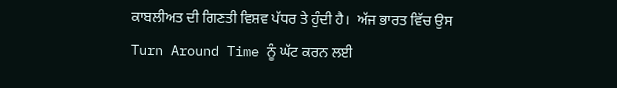ਕਾਬਲੀਅਤ ਦੀ ਗਿਣਤੀ ਵਿਸ਼ਵ ਪੱਧਰ ਤੇ ਹੁੰਦੀ ਹੈ।  ਅੱਜ ਭਾਰਤ ਵਿੱਚ ਉਸ Turn Around Time ਨੂੰ ਘੱਟ ਕਰਨ ਲਈ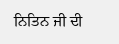ਨਿਤਿਨ ਜੀ ਦੀ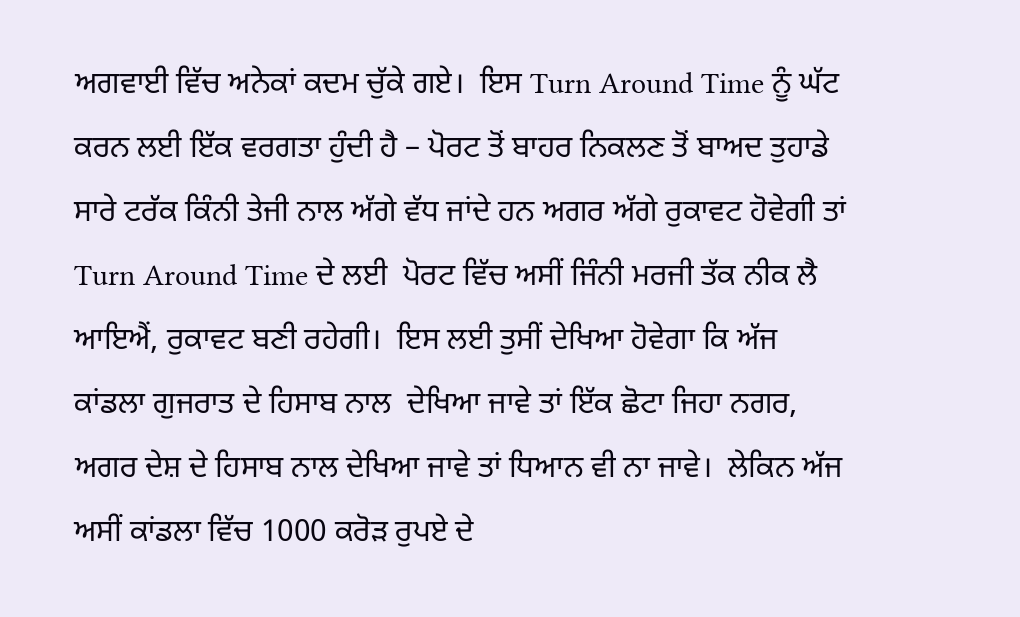ਅਗਵਾਈ ਵਿੱਚ ਅਨੇਕਾਂ ਕਦਮ ਚੁੱਕੇ ਗਏ।  ਇਸ Turn Around Time ਨੂੰ ਘੱਟ ਕਰਨ ਲਈ ਇੱਕ ਵਰਗਤਾ ਹੁੰਦੀ ਹੈ – ਪੋਰਟ ਤੋਂ ਬਾਹਰ ਨਿਕਲਣ ਤੋਂ ਬਾਅਦ ਤੁਹਾਡੇ ਸਾਰੇ ਟਰੱਕ ਕਿੰਨੀ ਤੇਜੀ ਨਾਲ ਅੱਗੇ ਵੱਧ ਜਾਂਦੇ ਹਨ ਅਗਰ ਅੱਗੇ ਰੁਕਾਵਟ ਹੋਵੇਗੀ ਤਾਂ Turn Around Time ਦੇ ਲਈ  ਪੋਰਟ ਵਿੱਚ ਅਸੀਂ ਜਿੰਨੀ ਮਰਜੀ ਤੱਕ ਨੀਕ ਲੈ ਆਇਐਂ, ਰੁਕਾਵਟ ਬਣੀ ਰਹੇਗੀ।  ਇਸ ਲਈ ਤੁਸੀਂ ਦੇਖਿਆ ਹੋਵੇਗਾ ਕਿ ਅੱਜ ਕਾਂਡਲਾ ਗੁਜਰਾਤ ਦੇ ਹਿਸਾਬ ਨਾਲ  ਦੇਖਿਆ ਜਾਵੇ ਤਾਂ ਇੱਕ ਛੋਟਾ ਜਿਹਾ ਨਗਰ, ਅਗਰ ਦੇਸ਼ ਦੇ ਹਿਸਾਬ ਨਾਲ ਦੇਖਿਆ ਜਾਵੇ ਤਾਂ ਧਿਆਨ ਵੀ ਨਾ ਜਾਵੇ।  ਲੇਕਿਨ ਅੱਜ ਅਸੀਂ ਕਾਂਡਲਾ ਵਿੱਚ 1000 ਕਰੋੜ ਰੁਪਏ ਦੇ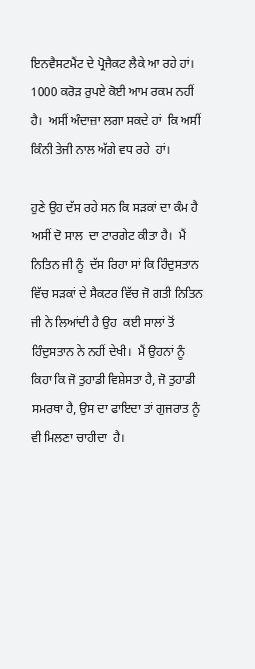ਇਨਵੈਸਟਮੈਂਟ ਦੇ ਪ੍ਰੋਜੈਕਟ ਲੈਕੇ ਆ ਰਹੇ ਹਾਂ।  1000 ਕਰੋੜ ਰੁਪਏ ਕੋਈ ਆਮ ਰਕਮ ਨਹੀਂ ਹੈ।  ਅਸੀਂ ਅੰਦਾਜ਼ਾ ਲਗਾ ਸਕਦੇ ਹਾਂ  ਕਿ ਅਸੀਂ ਕਿੰਨੀ ਤੇਜੀ ਨਾਲ ਅੱਗੇ ਵਧ ਰਹੇ  ਹਾਂ।

ਹੁਣੇ ਉਹ ਦੱਸ ਰਹੇ ਸਨ ਕਿ ਸੜਕਾਂ ਦਾ ਕੰਮ ਹੈ ਅਸੀਂ ਦੋ ਸਾਲ  ਦਾ ਟਾਰਗੇਟ ਕੀਤਾ ਹੈ।  ਮੈਂ ਨਿਤਿਨ ਜੀ ਨੂੰ  ਦੱਸ ਰਿਹਾ ਸਾਂ ਕਿ ਹਿੰਦੁਸਤਾਨ ਵਿੱਚ ਸੜਕਾਂ ਦੇ ਸੈਕਟਰ ਵਿੱਚ ਜੋ ਗਤੀ ਨਿਤਿਨ ਜੀ ਨੇ ਲਿਆਂਦੀ ਹੈ ਉਹ  ਕਈ ਸਾਲਾਂ ਤੋਂ ਹਿੰਦੁਸਤਾਨ ਨੇ ਨਹੀਂ ਦੇਖੀ।  ਮੈਂ ਉਹਨਾਂ ਨੂੰ ਕਿਹਾ ਕਿ ਜੋ ਤੁਹਾਡੀ ਵਿਸ਼ੇਸਤਾ ਹੈ, ਜੋ ਤੁਹਾਡੀ ਸਮਰਥਾ ਹੈ, ਉਸ ਦਾ ਫਾਇਦਾ ਤਾਂ ਗੁਜਰਾਤ ਨੂੰ ਵੀ ਮਿਲਣਾ ਚਾਹੀਦਾ  ਹੈ।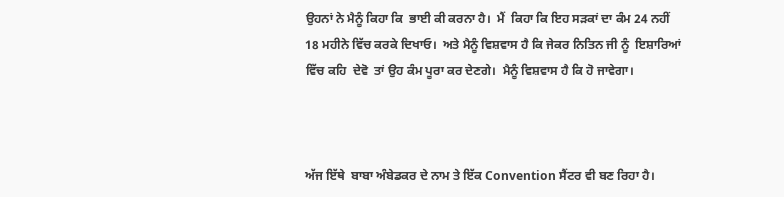ਉਹਨਾਂ ਨੇ ਮੈਨੂੰ ਕਿਹਾ ਕਿ  ਭਾਈ ਕੀ ਕਰਨਾ ਹੈ।  ਮੈਂ  ਕਿਹਾ ਕਿ ਇਹ ਸੜਕਾਂ ਦਾ ਕੰਮ 24 ਨਹੀਂ 18 ਮਹੀਨੇ ਵਿੱਚ ਕਰਕੇ ਦਿਖਾਓ।  ਅਤੇ ਮੈਨੂੰ ਵਿਸ਼ਵਾਸ ਹੈ ਕਿ ਜੇਕਰ ਨਿਤਿਨ ਜੀ ਨੂੰ  ਇਸ਼ਾਰਿਆਂ ਵਿੱਚ ਕਹਿ  ਦੇਵੋ  ਤਾਂ ਉਹ ਕੰਮ ਪੂਰਾ ਕਰ ਦੇਣਗੇ।  ਮੈਨੂੰ ਵਿਸ਼ਵਾਸ ਹੈ ਕਿ ਹੋ ਜਾਵੇਗਾ।



ਅੱਜ ਇੱਥੇ  ਬਾਬਾ ਅੰਬੇਡਕਰ ਦੇ ਨਾਮ ਤੇ ਇੱਕ Convention ਸੈਂਟਰ ਵੀ ਬਣ ਰਿਹਾ ਹੈ।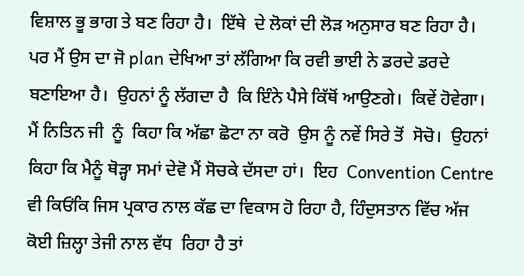ਵਿਸ਼ਾਲ ਭੂ ਭਾਗ ਤੇ ਬਣ ਰਿਹਾ ਹੈ।  ਇੱਥੇ  ਦੇ ਲੋਕਾਂ ਦੀ ਲੋੜ ਅਨੁਸਾਰ ਬਣ ਰਿਹਾ ਹੈ।  ਪਰ ਮੈਂ ਉਸ ਦਾ ਜੋ plan ਦੇਖਿਆ ਤਾਂ ਲੱਗਿਆ ਕਿ ਰਵੀ ਭਾਈ ਨੇ ਡਰਦੇ ਡਰਦੇ ਬਣਾਇਆ ਹੈ।  ਉਹਨਾਂ ਨੂੰ ਲੱਗਦਾ ਹੈ  ਕਿ ਇੰਨੇ ਪੈਸੇ ਕਿੱਥੋਂ ਆਉਣਗੇ।  ਕਿਵੇਂ ਹੋਵੇਗਾ।  ਮੈਂ ਨਿਤਿਨ ਜੀ  ਨੂੰ  ਕਿਹਾ ਕਿ ਅੱਛਾ ਛੋਟਾ ਨਾ ਕਰੋ  ਉਸ ਨੂੰ ਨਵੇਂ ਸਿਰੇ ਤੋਂ  ਸੋਚੋ।  ਉਹਨਾਂ ਕਿਹਾ ਕਿ ਮੈਨੂੰ ਥੋੜ੍ਹਾ ਸਮਾਂ ਦੇਵੋ ਮੈਂ ਸੋਚਕੇ ਦੱਸਦਾ ਹਾਂ।  ਇਹ  Convention Centre ਵੀ ਕਿਓਂਕਿ ਜਿਸ ਪ੍ਰਕਾਰ ਨਾਲ ਕੱਛ ਦਾ ਵਿਕਾਸ ਹੋ ਰਿਹਾ ਹੈ, ਹਿੰਦੁਸਤਾਨ ਵਿੱਚ ਅੱਜ ਕੋਈ ਜ਼ਿਲ੍ਹਾ ਤੇਜੀ ਨਾਲ ਵੱਧ  ਰਿਹਾ ਹੈ ਤਾਂ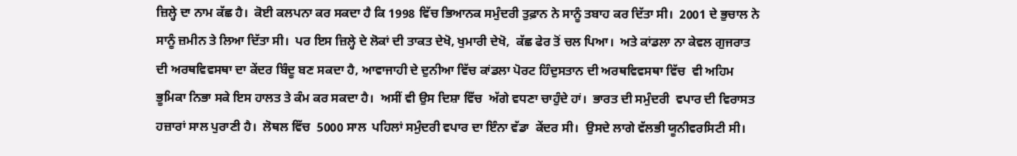ਜ਼ਿਲ੍ਹੇ ਦਾ ਨਾਮ ਕੱਛ ਹੈ।  ਕੋਈ ਕਲਪਨਾ ਕਰ ਸਕਦਾ ਹੈ ਕਿ 1998 ਵਿੱਚ ਭਿਆਨਕ ਸਮੁੰਦਰੀ ਤੁਫ਼ਾਨ ਨੇ ਸਾਨੂੰ ਤਬਾਹ ਕਰ ਦਿੱਤਾ ਸੀ।  2001 ਦੇ ਭੁਚਾਲ ਨੇ ਸਾਨੂੰ ਜ਼ਮੀਨ ਤੇ ਲਿਆ ਦਿੱਤਾ ਸੀ।  ਪਰ ਇਸ ਜ਼ਿਲ੍ਹੇ ਦੇ ਲੋਕਾਂ ਦੀ ਤਾਕਤ ਦੇਖੋ, ਖੁਮਾਰੀ ਦੇਖੋ,  ਕੱਛ ਫੇਰ ਤੋਂ ਚਲ ਪਿਆ।  ਅਤੇ ਕਾਂਡਲਾ ਨਾ ਕੇਵਲ ਗੁਜਰਾਤ ਦੀ ਅਰਥਵਿਵਸਥਾ ਦਾ ਕੇਂਦਰ ਬਿੰਦੂ ਬਣ ਸਕਦਾ ਹੈ, ਆਵਾਜਾਹੀ ਦੇ ਦੁਨੀਆ ਵਿੱਚ ਕਾਂਡਲਾ ਪੋਰਟ ਹਿੰਦੁਸਤਾਨ ਦੀ ਅਰਥਵਿਵਸਥਾ ਵਿੱਚ  ਵੀ ਅਹਿਮ ਭੂਮਿਕਾ ਨਿਭਾ ਸਕੇ ਇਸ ਹਾਲਤ ਤੇ ਕੰਮ ਕਰ ਸਕਦਾ ਹੈ।  ਅਸੀਂ ਵੀ ਉਸ ਦਿਸ਼ਾ ਵਿੱਚ  ਅੱਗੇ ਵਧਣਾ ਚਾਹੁੰਦੇ ਹਾਂ।  ਭਾਰਤ ਦੀ ਸਮੁੰਦਰੀ  ਵਪਾਰ ਦੀ ਵਿਰਾਸਤ ਹਜ਼ਾਰਾਂ ਸਾਲ ਪੁਰਾਣੀ ਹੈ।  ਲੋਥਲ ਵਿੱਚ  5000 ਸਾਲ  ਪਹਿਲਾਂ ਸਮੁੰਦਰੀ ਵਪਾਰ ਦਾ ਇੰਨਾ ਵੱਡਾ  ਕੇਂਦਰ ਸੀ।  ਉਸਦੇ ਲਾਗੇ ਵੱਲਭੀ ਯੂਨੀਵਰਸਿਟੀ ਸੀ।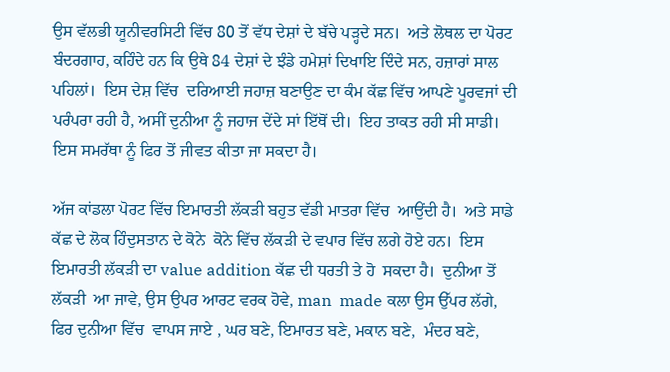ਉਸ ਵੱਲਭੀ ਯੂਨੀਵਰਸਿਟੀ ਵਿੱਚ 80 ਤੋਂ ਵੱਧ ਦੇਸ਼ਾਂ ਦੇ ਬੱਚੇ ਪੜ੍ਹਦੇ ਸਨ।  ਅਤੇ ਲੋਥਲ ਦਾ ਪੋਰਟ ਬੰਦਰਗਾਹ, ਕਹਿੰਦੇ ਹਨ ਕਿ ਉਥੇ 84 ਦੇਸ਼ਾਂ ਦੇ ਝੰਡੇ ਹਮੇਸ਼ਾਂ ਦਿਖਾਇ ਦਿੰਦੇ ਸਨ, ਹਜ਼ਾਰਾਂ ਸਾਲ ਪਹਿਲਾਂ।  ਇਸ ਦੇਸ਼ ਵਿੱਚ  ਦਰਿਆਈ ਜਹਾਜ਼ ਬਣਾਉਣ ਦਾ ਕੰਮ ਕੱਛ ਵਿੱਚ ਆਪਣੇ ਪੂਰਵਜਾਂ ਦੀ ਪਰੰਪਰਾ ਰਹੀ ਹੈ, ਅਸੀਂ ਦੁਨੀਆ ਨੂੰ ਜਹਾਜ ਦੇਂਦੇ ਸਾਂ ਇੱਥੋਂ ਦੀ।  ਇਹ ਤਾਕਤ ਰਹੀ ਸੀ ਸਾਡੀ।  ਇਸ ਸਮਰੱਥਾ ਨੂੰ ਫਿਰ ਤੋਂ ਜੀਵਤ ਕੀਤਾ ਜਾ ਸਕਦਾ ਹੈ।

ਅੱਜ ਕਾਂਡਲਾ ਪੋਰਟ ਵਿੱਚ ਇਮਾਰਤੀ ਲੱਕੜੀ ਬਹੁਤ ਵੱਡੀ ਮਾਤਰਾ ਵਿੱਚ  ਆਉਂਦੀ ਹੈ।  ਅਤੇ ਸਾਡੇ ਕੱਛ ਦੇ ਲੋਕ ਹਿੰਦੁਸਤਾਨ ਦੇ ਕੋਨੇ  ਕੋਨੇ ਵਿੱਚ ਲੱਕੜੀ ਦੇ ਵਪਾਰ ਵਿੱਚ ਲਗੇ ਹੋਏ ਹਨ।  ਇਸ ਇਮਾਰਤੀ ਲੱਕੜੀ ਦਾ value addition ਕੱਛ ਦੀ ਧਰਤੀ ਤੇ ਹੋ  ਸਕਦਾ ਹੈ।  ਦੁਨੀਆ ਤੋਂ ਲੱਕੜੀ  ਆ ਜਾਵੇ, ਉਸ ਉਪਰ ਆਰਟ ਵਰਕ ਹੋਵੇ, man  made ਕਲਾ ਉਸ ਉੱਪਰ ਲੱਗੇ, ਫਿਰ ਦੁਨੀਆ ਵਿੱਚ  ਵਾਪਸ ਜਾਏ , ਘਰ ਬਣੇ, ਇਮਾਰਤ ਬਣੇ, ਮਕਾਨ ਬਣੇ,  ਮੰਦਰ ਬਣੇ,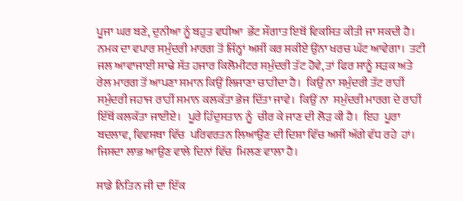ਪੂਜਾ ਘਰ ਬਣੇ, ਦੁਨੀਆ ਨੂੰ ਬਹੁਤ ਵਧੀਆ  ਭੇਂਟ ਸੌਗਾਤ ਇਥੋਂ ਵਿਕਸਿਤ ਕੀਤੀ ਜਾ ਸਕਦੀ ਹੈ।  ਨਮਕ ਦਾ ਵਪਾਰ ਸਮੁੰਦਰੀ ਮਾਰਗ ਤੋਂ ਜਿੰਨ੍ਹਾਂ ਅਸੀਂ ਕਰ ਸਕੀਏ ਉਂਨਾ ਖਰਚ ਘੱਟ ਆਵੇਗਾ।  ਤਟੀ ਜਲ ਆਵਾਜਾਈ ਸਾਢੇ ਸੱਤ ਹਜਾਰ ਕਿਲੋਮੀਟਰ ਸਮੁੰਦਰੀ ਤੱਟ ਹੋਵੇ, ਤਾਂ ਫਿਰ ਸਾਨੂੰ ਸੜਕ ਅਤੇ ਰੇਲ ਮਾਰਗ ਤੋਂ ਆਪਣਾ ਸਮਾਨ ਕਿਉਂ ਲਿਜਾਣਾ ਚਾਹੀਦਾ ਹੈ।  ਕਿਉਂ ਨਾ ਸਮੁੰਦਰੀ ਤੱਟ ਰਾਹੀਂ ਸਮੁੰਦਰੀ ਜਹਾਜ ਰਾਹੀਂ ਸਮਾਨ ਕਲਕੱਤਾ ਭੇਜ ਦਿੱਤਾ ਜਾਵੇ।  ਕਿਉਂ ਨਾ  ਸਮੁੰਦਰੀ ਮਾਰਗ ਦੇ ਰਾਹੀਂ ਇੱਥੋਂ ਕਲਕੱਤਾ ਜਾਈਏ।   ਪੂਰੇ ਹਿੰਦੁਸਤਾਨ ਨੂੰ  ਚੀਰ ਕੇ ਜਾਣ ਦੀ ਲੋੜ ਕੀ ਹੈ।  ਇਹ  ਪੂਰਾ ਬਦਲਾਵ, ਵਿਵਸਥਾ ਵਿੱਚ  ਪਰਿਵਰਤਨ ਲਿਆਉਣ ਦੀ ਦਿਸ਼ਾ ਵਿੱਚ ਅਸੀਂ ਅੱਗੇ ਵੱਧ ਰਹੇ  ਹਾਂ।   ਜਿਸਦਾ ਲਾਭ ਆਉਣ ਵਾਲੇ ਦਿਨਾਂ ਵਿੱਚ  ਮਿਲਣ ਵਾਲਾ ਹੈ।

ਸਾਡੇ ਨਿਤਿਨ ਜੀ ਦਾ ਇੱਕ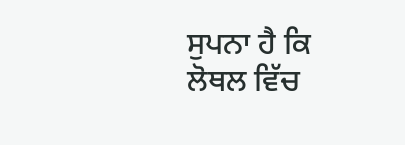ਸੁਪਨਾ ਹੈ ਕਿ ਲੋਥਲ ਵਿੱਚ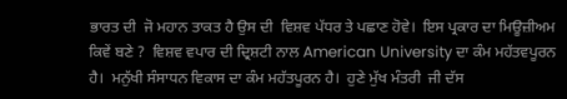ਭਾਰਤ ਦੀ  ਜੋ ਮਹਾਨ ਤਾਕਤ ਹੈ ਉਸ ਦੀ  ਵਿਸ਼ਵ ਪੱਧਰ ਤੇ ਪਛਾਣ ਹੋਵੇ।  ਇਸ ਪ੍ਰਕਾਰ ਦਾ ਮਿਊਜ਼ੀਅਮ ਕਿਵੇਂ ਬਣੇ ?  ਵਿਸ਼ਵ ਵਪਾਰ ਦੀ ਦ੍ਰਿਸ਼ਟੀ ਨਾਲ American University ਦਾ ਕੰਮ ਮਹੱਤਵਪੂਰਨ ਹੈ।  ਮਨੁੱਖੀ ਸੰਸਾਧਨ ਵਿਕਾਸ ਦਾ ਕੰਮ ਮਹੱਤਪੂਰਨ ਹੈ।  ਹੁਣੇ ਮੁੱਖ ਮੰਤਰੀ  ਜੀ ਦੱਸ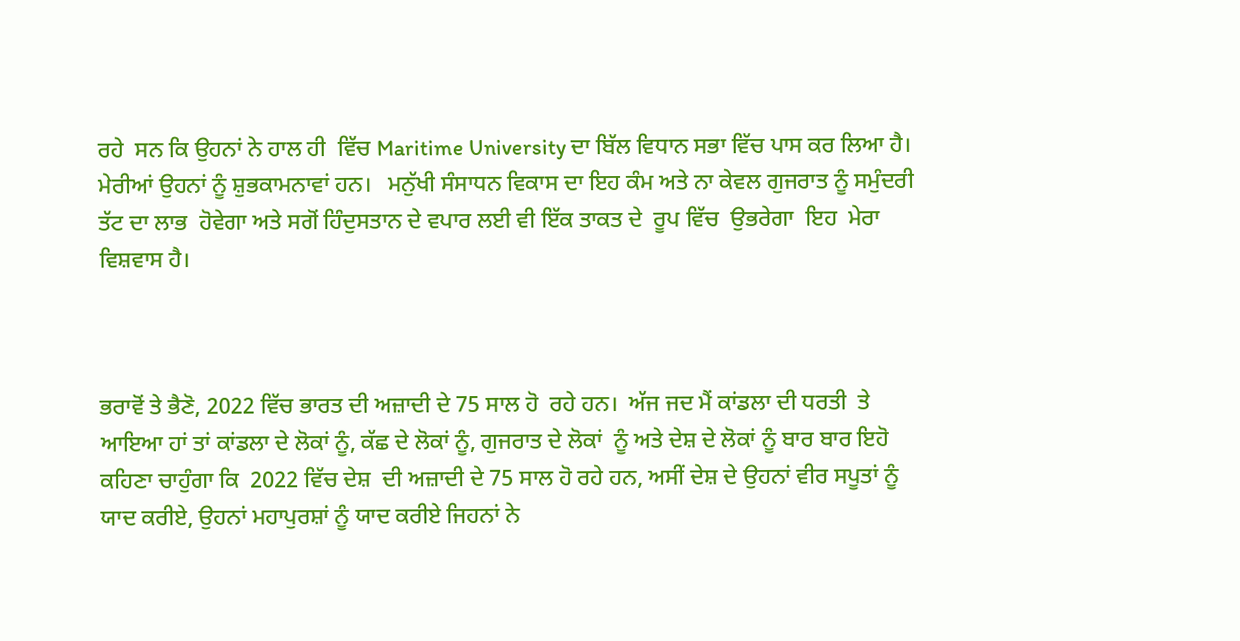ਰਹੇ  ਸਨ ਕਿ ਉਹਨਾਂ ਨੇ ਹਾਲ ਹੀ  ਵਿੱਚ Maritime University ਦਾ ਬਿੱਲ ਵਿਧਾਨ ਸਭਾ ਵਿੱਚ ਪਾਸ ਕਰ ਲਿਆ ਹੈ।  ਮੇਰੀਆਂ ਉਹਨਾਂ ਨੂੰ ਸ਼ੁਭਕਾਮਨਾਵਾਂ ਹਨ।   ਮਨੁੱਖੀ ਸੰਸਾਧਨ ਵਿਕਾਸ ਦਾ ਇਹ ਕੰਮ ਅਤੇ ਨਾ ਕੇਵਲ ਗੁਜਰਾਤ ਨੂੰ ਸਮੁੰਦਰੀ ਤੱਟ ਦਾ ਲਾਭ  ਹੋਵੇਗਾ ਅਤੇ ਸਗੋਂ ਹਿੰਦੁਸਤਾਨ ਦੇ ਵਪਾਰ ਲਈ ਵੀ ਇੱਕ ਤਾਕਤ ਦੇ  ਰੂਪ ਵਿੱਚ  ਉਭਰੇਗਾ  ਇਹ  ਮੇਰਾ ਵਿਸ਼ਵਾਸ ਹੈ।



ਭਰਾਵੋਂ ਤੇ ਭੈਣੋ, 2022 ਵਿੱਚ ਭਾਰਤ ਦੀ ਅਜ਼ਾਦੀ ਦੇ 75 ਸਾਲ ਹੋ  ਰਹੇ ਹਨ।  ਅੱਜ ਜਦ ਮੈਂ ਕਾਂਡਲਾ ਦੀ ਧਰਤੀ  ਤੇ ਆਇਆ ਹਾਂ ਤਾਂ ਕਾਂਡਲਾ ਦੇ ਲੋਕਾਂ ਨੂੰ, ਕੱਛ ਦੇ ਲੋਕਾਂ ਨੂੰ, ਗੁਜਰਾਤ ਦੇ ਲੋਕਾਂ  ਨੂੰ ਅਤੇ ਦੇਸ਼ ਦੇ ਲੋਕਾਂ ਨੂੰ ਬਾਰ ਬਾਰ ਇਹੋ ਕਹਿਣਾ ਚਾਹੁੰਗਾ ਕਿ  2022 ਵਿੱਚ ਦੇਸ਼  ਦੀ ਅਜ਼ਾਦੀ ਦੇ 75 ਸਾਲ ਹੋ ਰਹੇ ਹਨ, ਅਸੀਂ ਦੇਸ਼ ਦੇ ਉਹਨਾਂ ਵੀਰ ਸਪੂਤਾਂ ਨੂੰ  ਯਾਦ ਕਰੀਏ, ਉਹਨਾਂ ਮਹਾਪੁਰਸ਼ਾਂ ਨੂੰ ਯਾਦ ਕਰੀਏ ਜਿਹਨਾਂ ਨੇ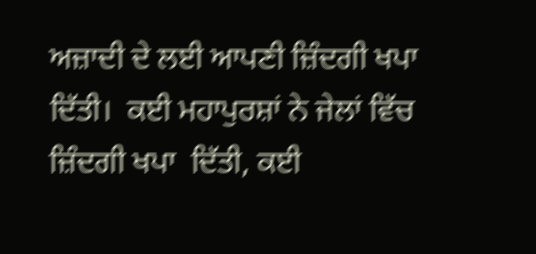ਅਜ਼ਾਦੀ ਦੇ ਲਈ ਆਪਣੀ ਜ਼ਿੰਦਗੀ ਖਪਾ  ਦਿੱਤੀ।  ਕਈ ਮਹਾਪੁਰਸ਼ਾਂ ਨੇ ਜੇਲਾਂ ਵਿੱਚ ਜ਼ਿੰਦਗੀ ਖਪਾ  ਦਿੱਤੀ, ਕਈ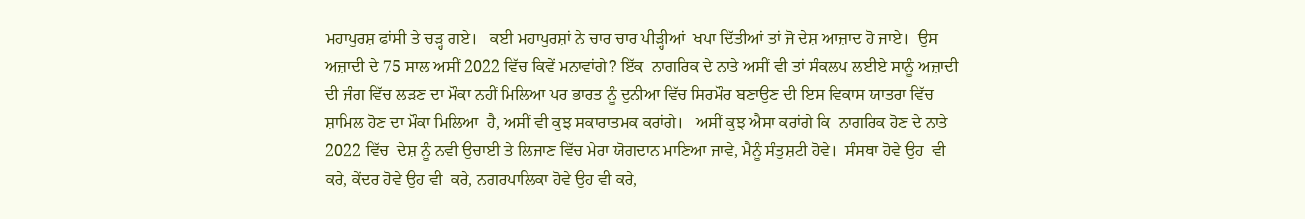ਮਹਾਪੁਰਸ਼ ਫਾਂਸੀ ਤੇ ਚੜ੍ਹ ਗਏ।   ਕਈ ਮਹਾਪੁਰਸ਼ਾਂ ਨੇ ਚਾਰ ਚਾਰ ਪੀੜ੍ਹੀਆਂ  ਖਪਾ ਦਿੱਤੀਆਂ ਤਾਂ ਜੋ ਦੇਸ਼ ਆਜ਼ਾਦ ਹੋ ਜਾਏ।  ਉਸ ਅਜ਼ਾਦੀ ਦੇ 75 ਸਾਲ ਅਸੀਂ 2022 ਵਿੱਚ ਕਿਵੇਂ ਮਨਾਵਾਂਗੇ? ਇੱਕ  ਨਾਗਰਿਕ ਦੇ ਨਾਤੇ ਅਸੀਂ ਵੀ ਤਾਂ ਸੰਕਲਪ ਲਈਏ ਸਾਨੂੰ ਅਜ਼ਾਦੀ ਦੀ ਜੰਗ ਵਿੱਚ ਲੜਣ ਦਾ ਮੌਕਾ ਨਹੀਂ ਮਿਲਿਆ ਪਰ ਭਾਰਤ ਨੂੰ ਦੁਨੀਆ ਵਿੱਚ ਸਿਰਮੌਰ ਬਣਾਉਣ ਦੀ ਇਸ ਵਿਕਾਸ ਯਾਤਰਾ ਵਿੱਚ ਸ਼ਾਮਿਲ ਹੋਣ ਦਾ ਮੌਕਾ ਮਿਲਿਆ  ਹੈ, ਅਸੀਂ ਵੀ ਕੁਝ ਸਕਾਰਾਤਮਕ ਕਰਾਂਗੇ।   ਅਸੀਂ ਕੁਝ ਐਸਾ ਕਰਾਂਗੇ ਕਿ  ਨਾਗਰਿਕ ਹੋਣ ਦੇ ਨਾਤੇ 2022 ਵਿੱਚ  ਦੇਸ਼ ਨੂੰ ਨਵੀ ਉਚਾਈ ਤੇ ਲਿਜਾਣ ਵਿੱਚ ਮੇਰਾ ਯੋਗਦਾਨ ਮਾਣਿਆ ਜਾਵੇ, ਮੈਨੂੰ ਸੰਤੁਸ਼ਟੀ ਹੋਵੇ।  ਸੰਸਥਾ ਹੋਵੇ ਉਹ  ਵੀ  ਕਰੇ, ਕੇਂਦਰ ਹੋਵੇ ਉਹ ਵੀ  ਕਰੇ, ਨਗਰਪਾਲਿਕਾ ਹੋਵੇ ਉਹ ਵੀ ਕਰੇ,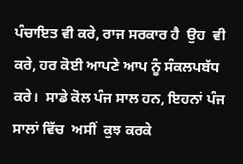ਪੰਚਾਇਤ ਵੀ ਕਰੇ, ਰਾਜ ਸਰਕਾਰ ਹੈ  ਉਹ  ਵੀ ਕਰੇ, ਹਰ ਕੋਈ ਆਪਣੇ ਆਪ ਨੂੰ ਸੰਕਲਪਬੱਧ  ਕਰੇ।  ਸਾਡੇ ਕੋਲ ਪੰਜ ਸਾਲ ਹਨ, ਇਹਨਾਂ ਪੰਜ ਸਾਲਾਂ ਵਿੱਚ  ਅਸੀਂ  ਕੁਝ ਕਰਕੇ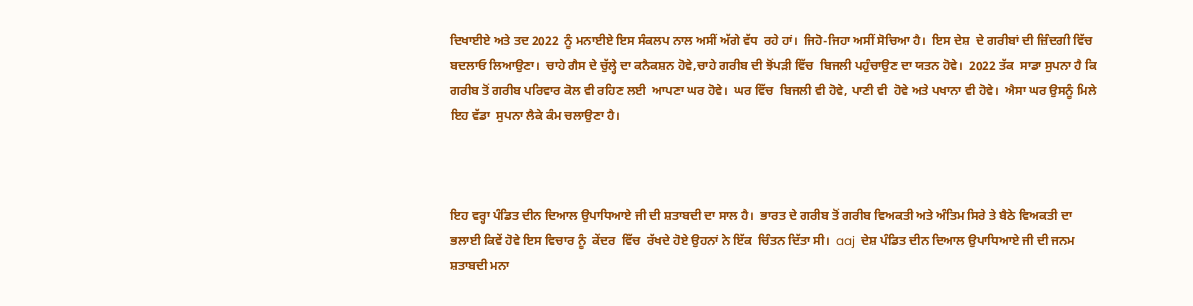ਦਿਖਾਈਏ ਅਤੇ ਤਦ 2022  ਨੂੰ ਮਨਾਈਏ ਇਸ ਸੰਕਲਪ ਨਾਲ ਅਸੀਂ ਅੱਗੇ ਵੱਧ  ਰਹੇ ਹਾਂ।  ਜਿਹੋ-ਜਿਹਾ ਅਸੀਂ ਸੋਚਿਆ ਹੈ।  ਇਸ ਦੇਸ਼  ਦੇ ਗਰੀਬਾਂ ਦੀ ਜ਼ਿੰਦਗੀ ਵਿੱਚ  ਬਦਲਾਓ ਲਿਆਉਣਾ।  ਚਾਹੇ ਗੈਸ ਦੇ ਚੁੱਲ੍ਹੇ ਦਾ ਕਨੈਕਸ਼ਨ ਹੋਵੇ,ਚਾਹੇ ਗਰੀਬ ਦੀ ਝੋਂਪੜੀ ਵਿੱਚ  ਬਿਜਲੀ ਪਹੁੰਚਾਉਣ ਦਾ ਯਤਨ ਹੋਵੇ।  2022 ਤੱਕ  ਸਾਡਾ ਸੁਪਨਾ ਹੈ ਕਿ  ਗਰੀਬ ਤੋਂ ਗਰੀਬ ਪਰਿਵਾਰ ਕੋਲ ਵੀ ਰਹਿਣ ਲਈ  ਆਪਣਾ ਘਰ ਹੋਵੇ।  ਘਰ ਵਿੱਚ  ਬਿਜਲੀ ਵੀ ਹੋਵੇ, ਪਾਣੀ ਵੀ  ਹੋਵੇ ਅਤੇ ਪਖਾਨਾ ਵੀ ਹੋਵੇ।  ਐਸਾ ਘਰ ਉਸਨੂੰ ਮਿਲੇ  ਇਹ ਵੱਡਾ  ਸੁਪਨਾ ਲੈਕੇ ਕੰਮ ਚਲਾਉਣਾ ਹੈ।



ਇਹ ਵਰ੍ਹਾ ਪੰਡਿਤ ਦੀਨ ਦਿਆਲ ਉਪਾਧਿਆਏ ਜੀ ਦੀ ਸ਼ਤਾਬਦੀ ਦਾ ਸਾਲ ਹੈ।  ਭਾਰਤ ਦੇ ਗਰੀਬ ਤੋਂ ਗਰੀਬ ਵਿਅਕਤੀ ਅਤੇ ਅੰਤਿਮ ਸਿਰੇ ਤੇ ਬੈਠੇ ਵਿਅਕਤੀ ਦਾ ਭਲਾਈ ਕਿਵੇਂ ਹੋਵੇ ਇਸ ਵਿਚਾਰ ਨੂੰ  ਕੇਂਦਰ  ਵਿੱਚ  ਰੱਖਦੇ ਹੋਏ ਉਹਨਾਂ ਨੇ ਇੱਕ  ਚਿੰਤਨ ਦਿੱਤਾ ਸੀ।  aaj  ਦੇਸ਼ ਪੰਡਿਤ ਦੀਨ ਦਿਆਲ ਉਪਾਧਿਆਏ ਜੀ ਦੀ ਜਨਮ ਸ਼ਤਾਬਦੀ ਮਨਾ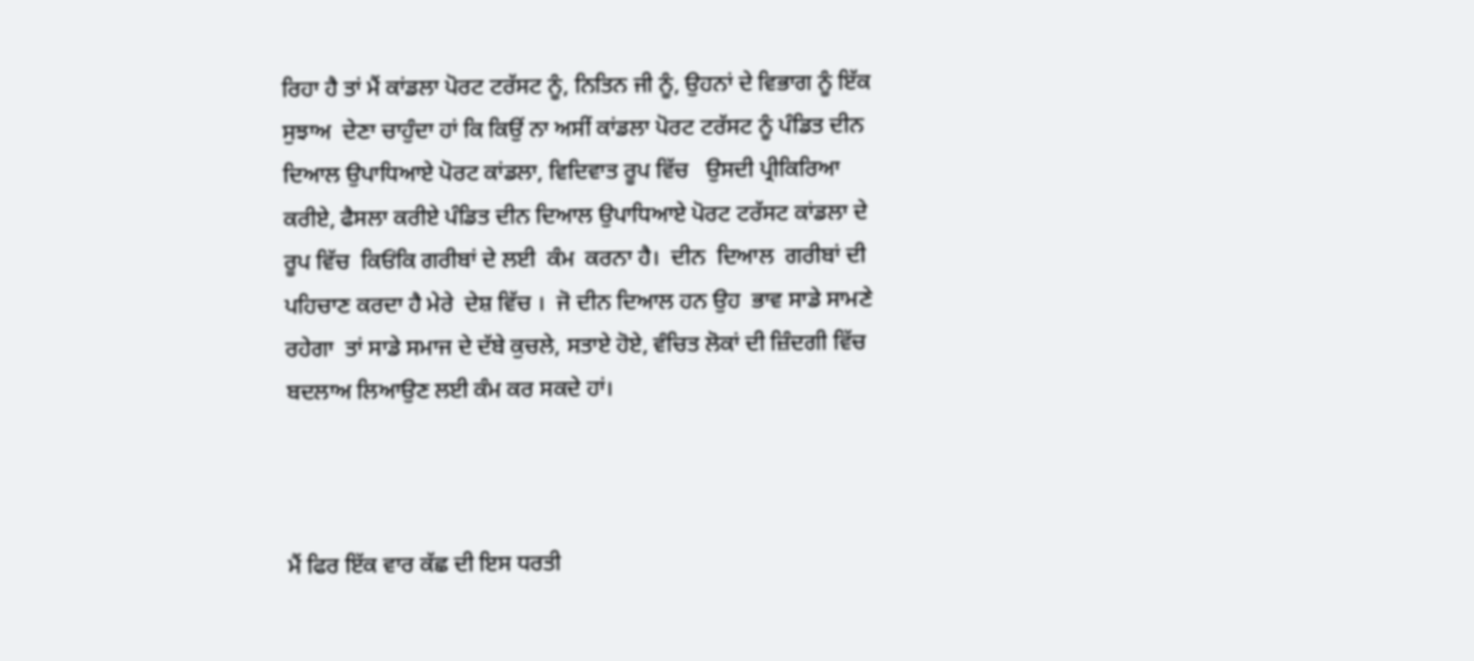ਰਿਹਾ ਹੈ ਤਾਂ ਮੈਂ ਕਾਂਡਲਾ ਪੋਰਟ ਟਰੱਸਟ ਨੂੰ, ਨਿਤਿਨ ਜੀ ਨੂੰ, ਉਹਨਾਂ ਦੇ ਵਿਭਾਗ ਨੂੰ ਇੱਕ ਸੁਝਾਅ  ਦੇਣਾ ਚਾਹੁੰਦਾ ਹਾਂ ਕਿ ਕਿਉਂ ਨਾ ਅਸੀਂ ਕਾਂਡਲਾ ਪੋਰਟ ਟਰੱਸਟ ਨੂੰ ਪੰਡਿਤ ਦੀਨ ਦਿਆਲ ਉਪਾਧਿਆਏ ਪੋਰਟ ਕਾਂਡਲਾ, ਵਿਦਿਵਾਤ ਰੂਪ ਵਿੱਚ   ਉਸਦੀ ਪ੍ਰੀਕਿਰਿਆ ਕਰੀਏ, ਫੈਸਲਾ ਕਰੀਏ ਪੰਡਿਤ ਦੀਨ ਦਿਆਲ ਉਪਾਧਿਆਏ ਪੋਰਟ ਟਰੱਸਟ ਕਾਂਡਲਾ ਦੇ ਰੂਪ ਵਿੱਚ  ਕਿਓਂਕਿ ਗਰੀਬਾਂ ਦੇ ਲਈ  ਕੰਮ  ਕਰਨਾ ਹੈ।  ਦੀਨ  ਦਿਆਲ  ਗਰੀਬਾਂ ਦੀ ਪਹਿਚਾਣ ਕਰਦਾ ਹੈ ਮੇਰੇ  ਦੇਸ਼ ਵਿੱਚ ।  ਜੋ ਦੀਨ ਦਿਆਲ ਹਨ ਉਹ  ਭਾਵ ਸਾਡੇ ਸਾਮਣੇ ਰਹੇਗਾ  ਤਾਂ ਸਾਡੇ ਸਮਾਜ ਦੇ ਦੱਬੇ ਕੁਚਲੇ, ਸਤਾਏ ਹੋਏ, ਵੰਚਿਤ ਲੋਕਾਂ ਦੀ ਜ਼ਿੰਦਗੀ ਵਿੱਚ  ਬਦਲਾਅ ਲਿਆਉਣ ਲਈ ਕੰਮ ਕਰ ਸਕਦੇ ਹਾਂ।



ਮੈਂ ਫਿਰ ਇੱਕ ਵਾਰ ਕੱਛ ਦੀ ਇਸ ਧਰਤੀ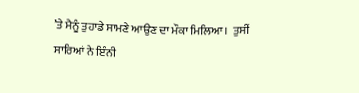’ਤੇ ਮੈਨੂੰ ਤੁਹਾਡੇ ਸਾਮਣੇ ਆਉਣ ਦਾ ਮੌਕਾ ਮਿਲਿਆ।  ਤੁਸੀਂ ਸਾਰਿਆਂ ਨੇ ਇੰਨੀ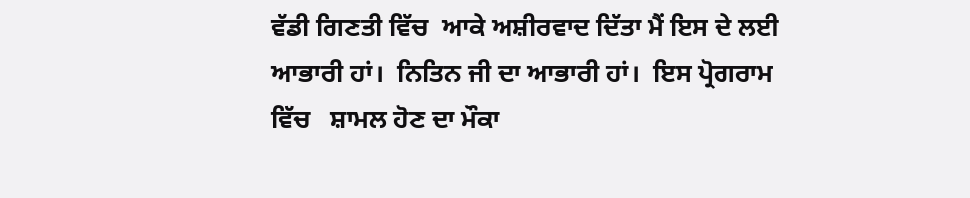ਵੱਡੀ ਗਿਣਤੀ ਵਿੱਚ  ਆਕੇ ਅਸ਼ੀਰਵਾਦ ਦਿੱਤਾ ਮੈਂ ਇਸ ਦੇ ਲਈ ਆਭਾਰੀ ਹਾਂ।  ਨਿਤਿਨ ਜੀ ਦਾ ਆਭਾਰੀ ਹਾਂ।  ਇਸ ਪ੍ਰੋਗਰਾਮ ਵਿੱਚ   ਸ਼ਾਮਲ ਹੋਣ ਦਾ ਮੌਕਾ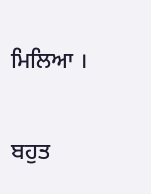ਮਿਲਿਆ ।

ਬਹੁਤ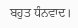ਬਹੁਤ ਧੰਨਵਾਦ।